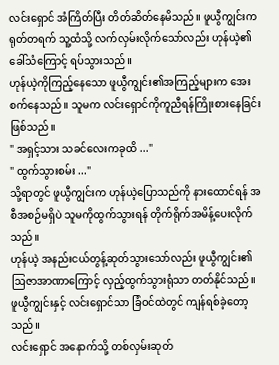လင်းရှောင် အံကြိတ်ပြီး တိတ်ဆိတ်နေမိသည်။ ဖူယွီကျွင်းက ရုတ်တရက် သူ့ထံသို့ လက်လှမ်းလိုက်သော်လည်း ဟုန်ယဲ့၏ခေါ်သံကြောင့် ရပ်သွားသည်။
ဟုန်ယဲ့ကိုကြည့်နေသော ဖူယွီကျွင်း၏အကြည့်များက အေးစက်နေသည်။ သူမက လင်းရှောင်ကိုကူညီရန်ကြိုးစားနေခြင်းဖြစ်သည်။
" အရှင့်သား သခင်လေးကခုထိ ..."
" ထွက်သွားစမ်း ..."
သို့ရာတွင် ဖူယွီကျွင်းက ဟုန်ယဲ့ပြောသည်ကို နားထောင်ရန် အစီအစဉ်မရှိပဲ သူမကိုထွက်သွားရန် တိုက်ရိုက်အမိန့်ပေးလိုက်သည်။
ဟုန်ယဲ့ အနည်းငယ်တွန့်ဆုတ်သွားသော်လည်း ဖူယွီကျွင်း၏ဩဇာအာဏာကြောင့် လှည့်ထွက်သွားရုံသာ တတ်နိုင်သည်။
ဖူယွီကျွင်းနှင့် လင်းရှောင်သာ ခြံဝင်ထဲတွင် ကျန်ရစ်ခဲ့တော့သည်။
လင်းရှောင် အနောက်သို့ တစ်လှမ်းဆုတ်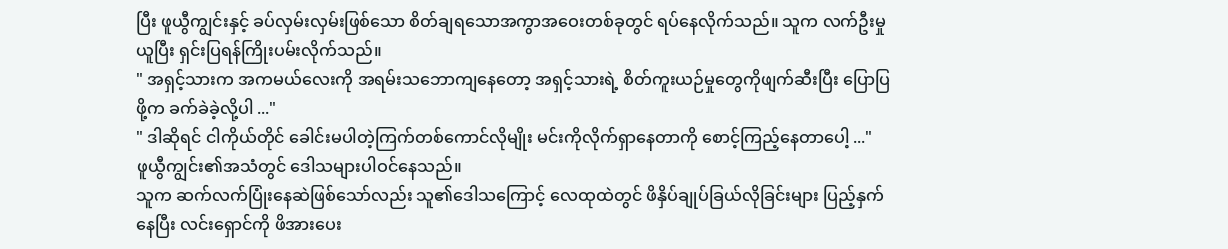ပြီး ဖူယွီကျွင်းနှင့် ခပ်လှမ်းလှမ်းဖြစ်သော စိတ်ချရသောအကွာအဝေးတစ်ခုတွင် ရပ်နေလိုက်သည်။ သူက လက်ဦးမှုယူပြီး ရှင်းပြရန်ကြိုးပမ်းလိုက်သည်။
" အရှင့်သားက အကမယ်လေးကို အရမ်းသဘောကျနေတော့ အရှင့်သားရဲ့ စိတ်ကူးယဉ်မှုတွေကိုဖျက်ဆီးပြီး ပြောပြဖို့က ခက်ခဲခဲ့လို့ပါ ..."
" ဒါဆိုရင် ငါကိုယ်တိုင် ခေါင်းမပါတဲ့ကြက်တစ်ကောင်လိုမျိုး မင်းကိုလိုက်ရှာနေတာကို စောင့်ကြည့်နေတာပေါ့ ..."
ဖူယွီကျွင်း၏အသံတွင် ဒေါသများပါဝင်နေသည်။
သူက ဆက်လက်ပြုံးနေဆဲဖြစ်သော်လည်း သူ၏ဒေါသကြောင့် လေထုထဲတွင် ဖိနှိပ်ချုပ်ခြယ်လိုခြင်းများ ပြည့်နှက်နေပြီး လင်းရှောင်ကို ဖိအားပေး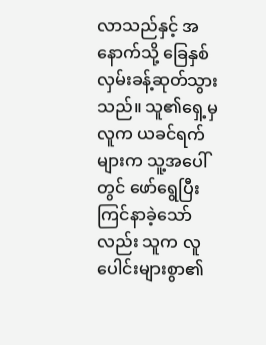လာသည်နှင့် အနောက်သို့ ခြေနှစ်လှမ်းခန့်ဆုတ်သွားသည်။ သူ၏ရှေ့မှလူက ယခင်ရက်များက သူ့အပေါ်တွင် ဖော်ရွေပြီးကြင်နာခဲ့သော်လည်း သူက လူပေါင်းများစွာ၏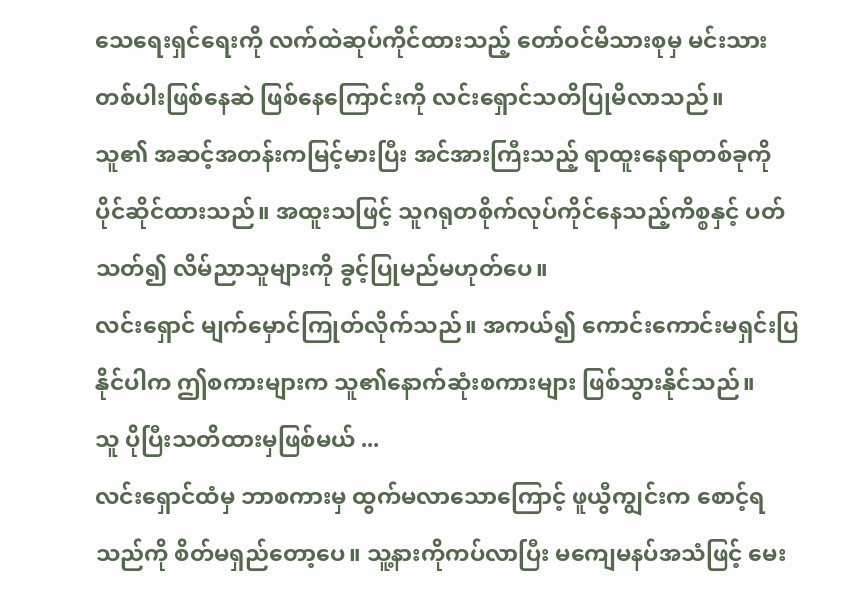သေရေးရှင်ရေးကို လက်ထဲဆုပ်ကိုင်ထားသည့် တော်ဝင်မိသားစုမှ မင်းသားတစ်ပါးဖြစ်နေဆဲ ဖြစ်နေကြောင်းကို လင်းရှောင်သတိပြုမိလာသည်။
သူ၏ အဆင့်အတန်းကမြင့်မားပြီး အင်အားကြီးသည့် ရာထူးနေရာတစ်ခုကို ပိုင်ဆိုင်ထားသည်။ အထူးသဖြင့် သူဂရုတစိုက်လုပ်ကိုင်နေသည့်ကိစ္စနှင့် ပတ်သတ်၍ လိမ်ညာသူများကို ခွင့်ပြုမည်မဟုတ်ပေ။
လင်းရှောင် မျက်မှောင်ကြုတ်လိုက်သည်။ အကယ်၍ ကောင်းကောင်းမရှင်းပြနိုင်ပါက ဤစကားများက သူ၏နောက်ဆုံးစကားများ ဖြစ်သွားနိုင်သည်။
သူ ပိုပြီးသတိထားမှဖြစ်မယ် ...
လင်းရှောင်ထံမှ ဘာစကားမှ ထွက်မလာသောကြောင့် ဖူယွီကျွင်းက စောင့်ရသည်ကို စိတ်မရှည်တော့ပေ။ သူ့နားကိုကပ်လာပြီး မကျေမနပ်အသံဖြင့် မေး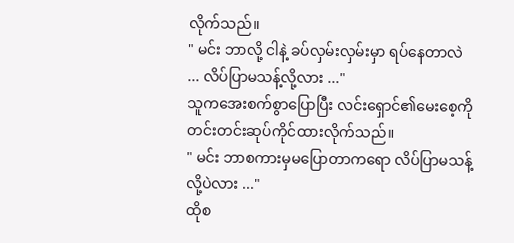လိုက်သည်။
" မင်း ဘာလို့ ငါနဲ့ ခပ်လှမ်းလှမ်းမှာ ရပ်နေတာလဲ ... လိပ်ပြာမသန့်လို့လား ..."
သူကအေးစက်စွာပြောပြီး လင်းရှောင်၏မေးစေ့ကို တင်းတင်းဆုပ်ကိုင်ထားလိုက်သည်။
" မင်း ဘာစကားမှမပြောတာကရော လိပ်ပြာမသန့်လို့ပဲလား ..."
ထိုစ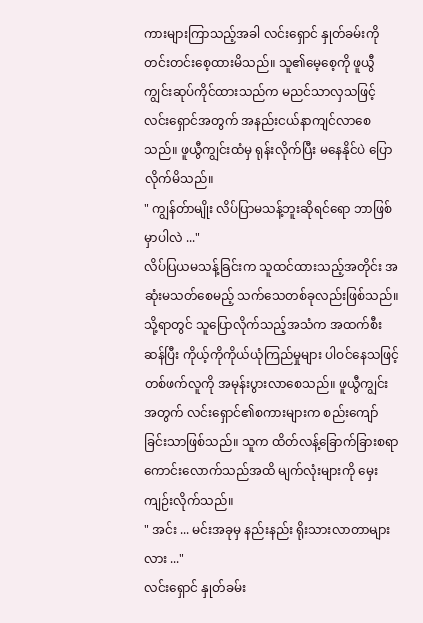ကားများကြာသည့်အခါ လင်းရှောင် နှုတ်ခမ်းကိုတင်းတင်းစေ့ထားမိသည်။ သူ၏မေ့စေ့ကို ဖူယွီကျွင်းဆုပ်ကိုင်ထားသည်က မညင်သာလှသဖြင့် လင်းရှောင်အတွက် အနည်းငယ်နာကျင်လာစေသည်။ ဖူယွီကျွင်းထံမှ ရုန်းလိုက်ပြီး မနေနိုင်ပဲ ပြောလိုက်မိသည်။
" ကျွန်တ်ာမျိုး လိပ်ပြာမသန့်ဘူးဆိုရင်ရော ဘာဖြစ်မှာပါလဲ ..."
လိပ်ပြယမသန့်ခြင်းက သူထင်ထားသည့်အတိုင်း အဆုံးမသတ်စေမည့် သက်သေတစ်ခုလည်းဖြစ်သည်။
သို့ရာတွင် သူပြောလိုက်သည့်အသံက အထက်စီးဆန်ပြီး ကိုယ့်ကိုကိုယ်ယုံကြည်မှုများ ပါဝင်နေသဖြင့် တစ်ဖက်လူကို အမုန်းပွားလာစေသည်။ ဖူယွီကျွင်းအတွက် လင်းရှောင်၏စကားများက စည်းကျော်ခြင်းသာဖြစ်သည်။ သူက ထိတ်လန့်ခြောက်ခြားစရာကောင်းလောက်သည်အထိ မျက်လုံးများကို မှေးကျဉ်းလိုက်သည်။
" အင်း ... မင်းအခုမှ နည်းနည်း ရိုးသားလာတာများလား ..."
လင်းရှောင် နှုတ်ခမ်း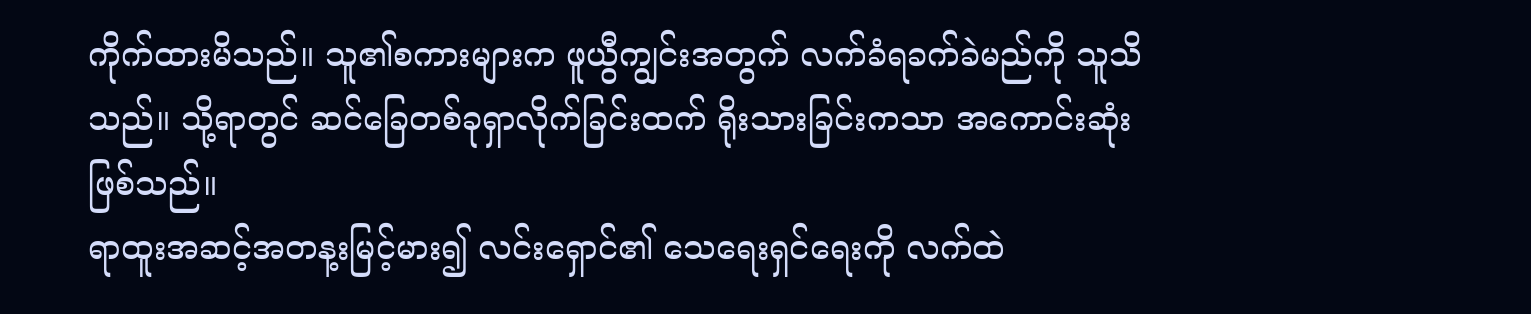ကိုက်ထားမိသည်။ သူ၏စကားများက ဖူယွီကျွင်းအတွက် လက်ခံရခက်ခဲမည်ကို သူသိသည်။ သို့ရာတွင် ဆင်ခြေတစ်ခုရှာလိုက်ခြင်းထက် ရိုးသားခြင်းကသာ အကောင်းဆုံးဖြစ်သည်။
ရာထူးအဆင့်အတန့းမြင့်မား၍ လင်းရှောင်၏ သေရေးရှင်ရေးကို လက်ထဲ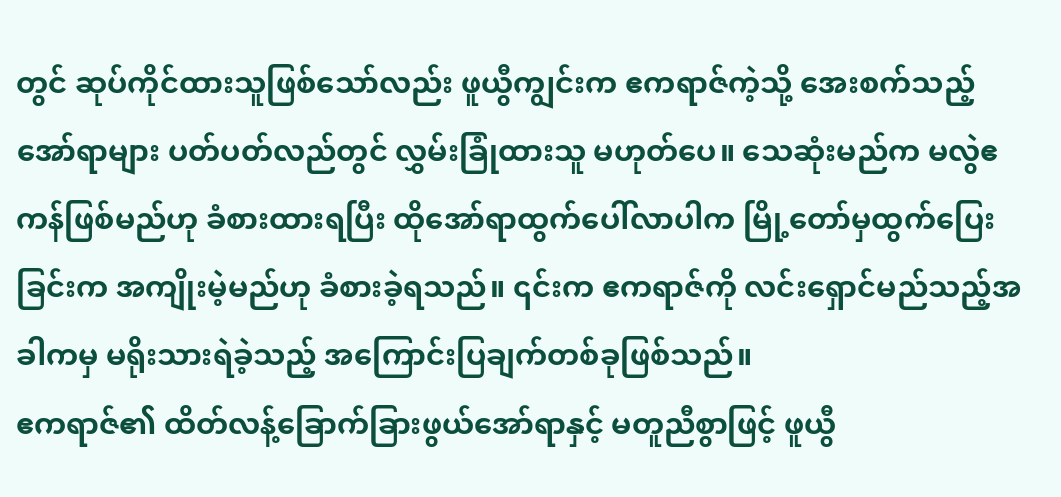တွင် ဆုပ်ကိုင်ထားသူဖြစ်သော်လည်း ဖူယွီကျွင်းက ဧကရာဇ်ကဲ့သို့ အေးစက်သည့်အော်ရာများ ပတ်ပတ်လည်တွင် လွှမ်းခြုံထားသူ မဟုတ်ပေ။ သေဆုံးမည်က မလွဲဧကန်ဖြစ်မည်ဟု ခံစားထားရပြီး ထိုအော်ရာထွက်ပေါ်လာပါက မြို့တော်မှထွက်ပြေးခြင်းက အကျိုးမဲ့မည်ဟု ခံစားခဲ့ရသည်။ ၎င်းက ဧကရာဇ်ကို လင်းရှောင်မည်သည့်အခါကမှ မရိုးသားရဲခဲ့သည့် အကြောင်းပြချက်တစ်ခုဖြစ်သည်။
ဧကရာဇ်၏ ထိတ်လန့်ခြောက်ခြားဖွယ်အော်ရာနှင့် မတူညီစွာဖြင့် ဖူယွီ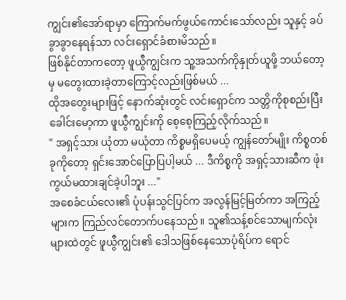ကျွင်း၏အော်ရာမှာ ကြောက်မက်ဖွယ်ကောင်းသော်လည်း သူနှင့် ခပ်ခွာခွာနေရန်သာ လင်းရှောင်ခံစားမိသည်။
ဖြစ်နိုင်တာကတော့ ဖူယွီကျွင်းက သူ့အသက်ကိုနှုတ်ယူဖို့ ဘယ်တော့မှ မတွေးထားခဲ့တာကြောင့်လည်းဖြစ်မယ် ...
ထိုအတွေးများဖြင့် နောက်ဆုံးတွင် လင်းရှောင်က သတ္တိကိုစုစည်းပြီး ခေါင်းမော့ကာ ဖူယွီကျွင်းကို စေ့စေ့ကြည့်လိုက်သည်။
" အရှင့်သား ယုံတာ မယုံတာ ကိစ္စမရှိပေမယ့် ကျွန်တော်မျိုး ကိစ္စတစ်ခုကိုတော့ ရှင်းအောင်ပြောပြပါ့မယ် ... ဒီကိစ္စကို အရှင့်သားဆီက ဖုံးကွယ်မထားချင်ခဲ့ပါဘူး ..."
အစေခံငယ်လေး၏ ပုံပန်းသွင်ပြင်က အလွန်မြင့်မြတ်ကာ အကြည့်များက ကြည်လင်တောက်ပနေသည်။ သူ၏သန့်စင်သောမျက်လုံးများထဲတွင် ဖူယွီကျွင်း၏ ဒေါသဖြစ်နေသောပုံရိပ်က ရောင်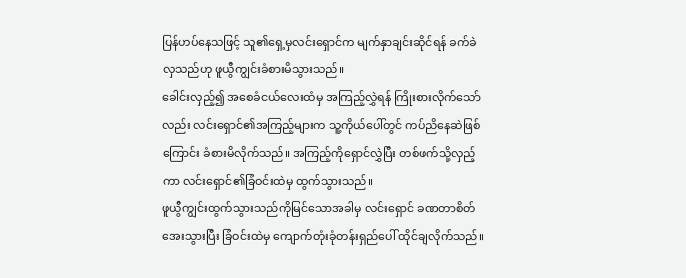ပြန်ဟပ်နေသဖြင့် သူ၏ရှေ့မှလင်းရှောင်က မျက်နှာချင်းဆိုင်ရန် ခက်ခဲလှသည်ဟု ဖူယွီကျွင်းခံစားမိသွားသည်။
ခေါင်းလှည့်၍ အစေခံငယ်လေးထံမှ အကြည့်လွှဲရန် ကြိုးစားလိုက်သော်လည်း လင်းရှောင်၏အကြည့်များက သူ့ကိုယ်ပေါ်တွင် ကပ်ညိနေဆဲဖြစ်ကြောင်း ခံစားမိလိုက်သည်။ အကြည့်ကိုရှောင်လွှဲပြီး တစ်ဖက်သို့လှည့်ကာ လင်းရှောင်၏ခြံဝင်းထဲမှ ထွက်သွားသည်။
ဖူယွီကျွင်းထွက်သွားသည်ကိုမြင်သောအခါမှ လင်းရှောင် ခဏတာစိတ်အေးသွားပြီး ခြံဝင်းထဲမှ ကျောက်တုံးခုံတန်းရှည်ပေါ် ထိုင်ချလိုက်သည်။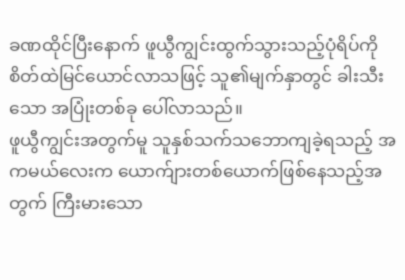ခဏထိုင်ပြီးနောက် ဖူယွီကျွင်းထွက်သွားသည့်ပုံရိပ်ကို စိတ်ထဲမြင်ယောင်လာသဖြင့် သူ၏မျက်နှာတွင် ခါးသီးသော အပြုံးတစ်ခု ပေါ်လာသည်။
ဖူယွီကျွင်းအတွက်မူ သူနှစ်သက်သဘောကျခဲ့ရသည့် အကမယ်လေးက ယောက်ျားတစ်ယောက်ဖြစ်နေသည့်အတွက် ကြီးမားသော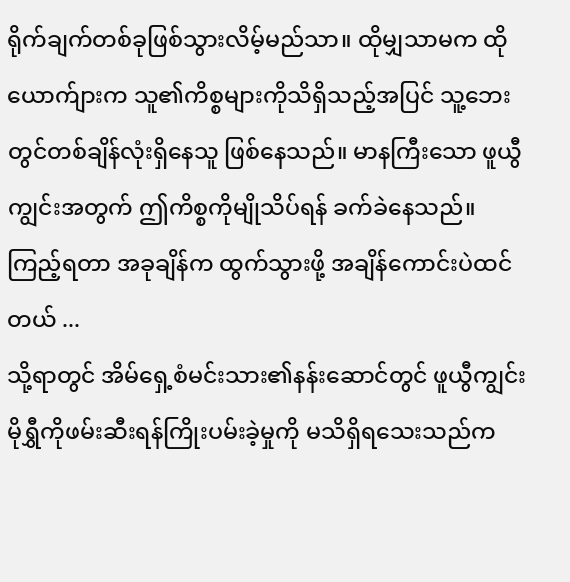ရိုက်ချက်တစ်ခုဖြစ်သွားလိမ့်မည်သာ။ ထိုမျှသာမက ထိုယောက်ျားက သူ၏ကိစ္စများကိုသိရှိသည့်အပြင် သူ့ဘေးတွင်တစ်ချိန်လုံးရှိနေသူ ဖြစ်နေသည်။ မာနကြီးသော ဖူယွီကျွင်းအတွက် ဤကိစ္စကိုမျိုသိပ်ရန် ခက်ခဲနေသည်။
ကြည့်ရတာ အခုချိန်က ထွက်သွားဖို့ အချိန်ကောင်းပဲထင်တယ် ...
သို့ရာတွင် အိမ်ရှေ့စံမင်းသား၏နန်းဆောင်တွင် ဖူယွီကျွင်း မိုရွှီကိုဖမ်းဆီးရန်ကြိုးပမ်းခဲ့မှုကို မသိရှိရသေးသည်က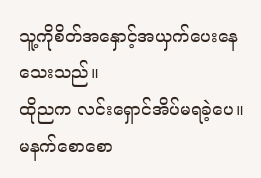သူ့ကိုစိတ်အနှောင့်အယှက်ပေးနေသေးသည်။
ထိုညက လင်းရှောင်အိပ်မရခဲ့ပေ။ မနက်စောစော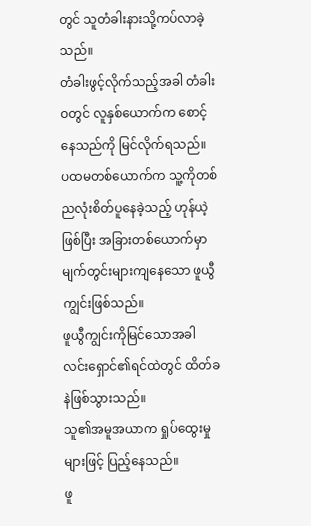တွင် သူတံခါးနားသို့ကပ်လာခဲ့သည်။
တံခါးဖွင့်လိုက်သည့်အခါ တံခါးဝတွင် လူနှစ်ယောက်က စောင့်နေသည်ကို မြင်လိုက်ရသည်။
ပထမတစ်ယောက်က သူ့ကိုတစ်ညလုံးစိတ်ပူနေခဲ့သည့် ဟုန်ယဲ့ဖြစ်ပြီး အခြားတစ်ယောက်မှာ မျက်တွင်းများကျနေသော ဖူယွီကျွင်းဖြစ်သည်။
ဖူယွီကျွင်းကိုမြင်သောအခါ လင်းရှောင်၏ရင်ထဲတွင် ထိတ်ခနဲဖြစ်သွားသည်။
သူ၏အမူအယာက ရှုပ်ထွေးမှုများဖြင့် ပြည့်နေသည်။
ဖူ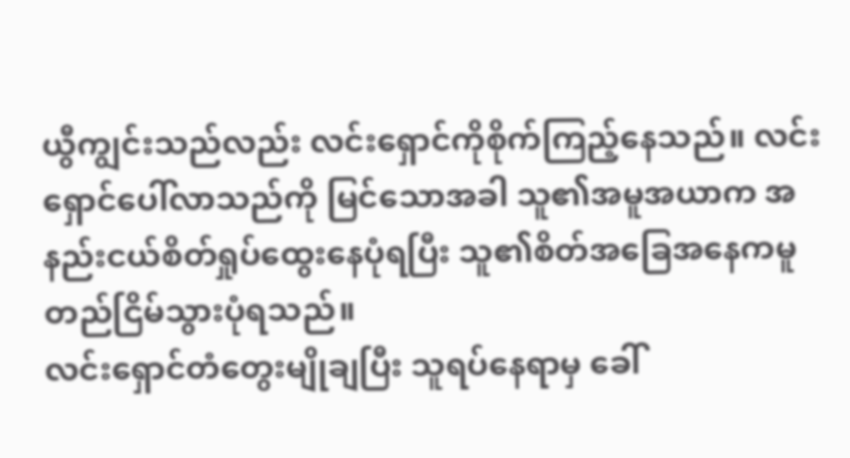ယွီကျွင်းသည်လည်း လင်းရှောင်ကိုစိုက်ကြည့်နေသည်။ လင်းရှောင်ပေါ်လာသည်ကို မြင်သောအခါ သူ၏အမူအယာက အနည်းငယ်စိတ်ရှုပ်ထွေးနေပုံရပြီး သူ၏စိတ်အခြေအနေကမူ တည်ငြိမ်သွားပုံရသည်။
လင်းရှောင်တံတွေးမျိုချပြီး သူရပ်နေရာမှ ခေါ်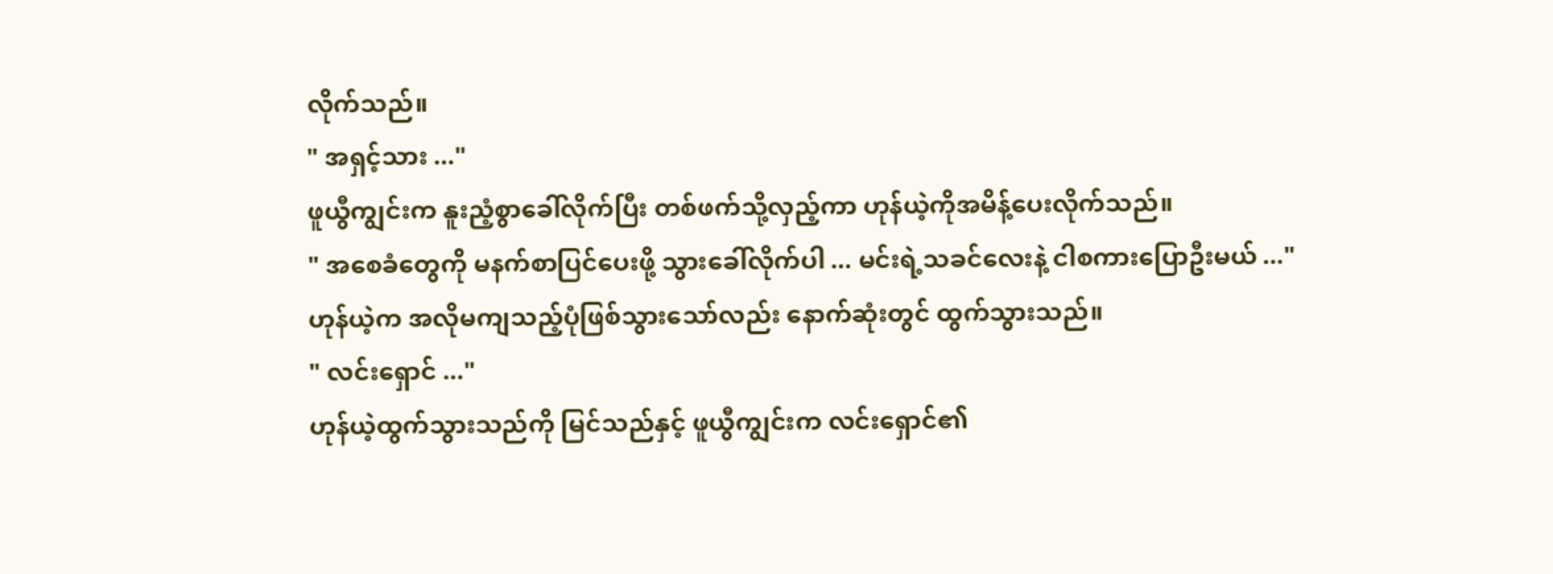လိုက်သည်။
" အရှင့်သား ..."
ဖူယွီကျွင်းက နူးညံ့စွာခေါ်လိုက်ပြီး တစ်ဖက်သို့လှည့်ကာ ဟုန်ယဲ့ကိုအမိန့်ပေးလိုက်သည်။
" အစေခံတွေကို မနက်စာပြင်ပေးဖို့ သွားခေါ်လိုက်ပါ ... မင်းရဲ့သခင်လေးနဲ့ ငါစကားပြောဦးမယ် ..."
ဟုန်ယဲ့က အလိုမကျသည့်ပုံဖြစ်သွားသော်လည်း နောက်ဆုံးတွင် ထွက်သွားသည်။
" လင်းရှောင် ..."
ဟုန်ယဲ့ထွက်သွားသည်ကို မြင်သည်နှင့် ဖူယွီကျွင်းက လင်းရှောင်၏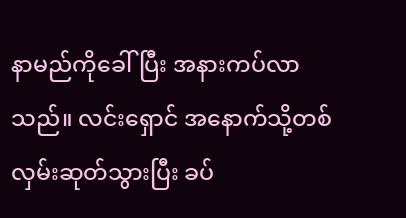နာမည်ကိုခေါ်ပြီး အနားကပ်လာသည်။ လင်းရှောင် အနောက်သို့တစ်လှမ်းဆုတ်သွားပြီး ခပ်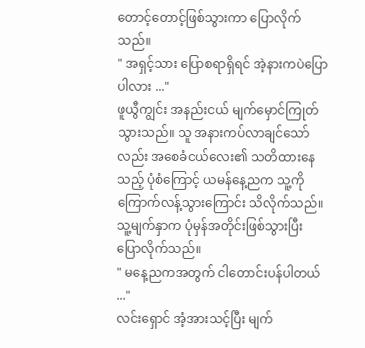တောင့်တောင့်ဖြစ်သွားကာ ပြောလိုက်သည်။
" အရှင့်သား ပြောစရာရှိရင် အဲ့နားကပဲပြောပါလား ..."
ဖူယွီကျွင်း အနည်းငယ် မျက်မှောင်ကြုတ်သွားသည်။ သူ အနားကပ်လာချင်သော်လည်း အစေခံငယ်လေး၏ သတိထားနေသည့် ပုံစံကြောင့် ယမန်နေ့ညက သူ့ကိုကြောက်လန့်သွားကြောင်း သိလိုက်သည်။ သူ့မျက်နှာက ပုံမှန်အတိုင်းဖြစ်သွားပြီး ပြောလိုက်သည်။
" မနေ့ညကအတွက် ငါတောင်းပန်ပါတယ် ..."
လင်းရှောင် အံ့အားသင့်ပြီး မျက်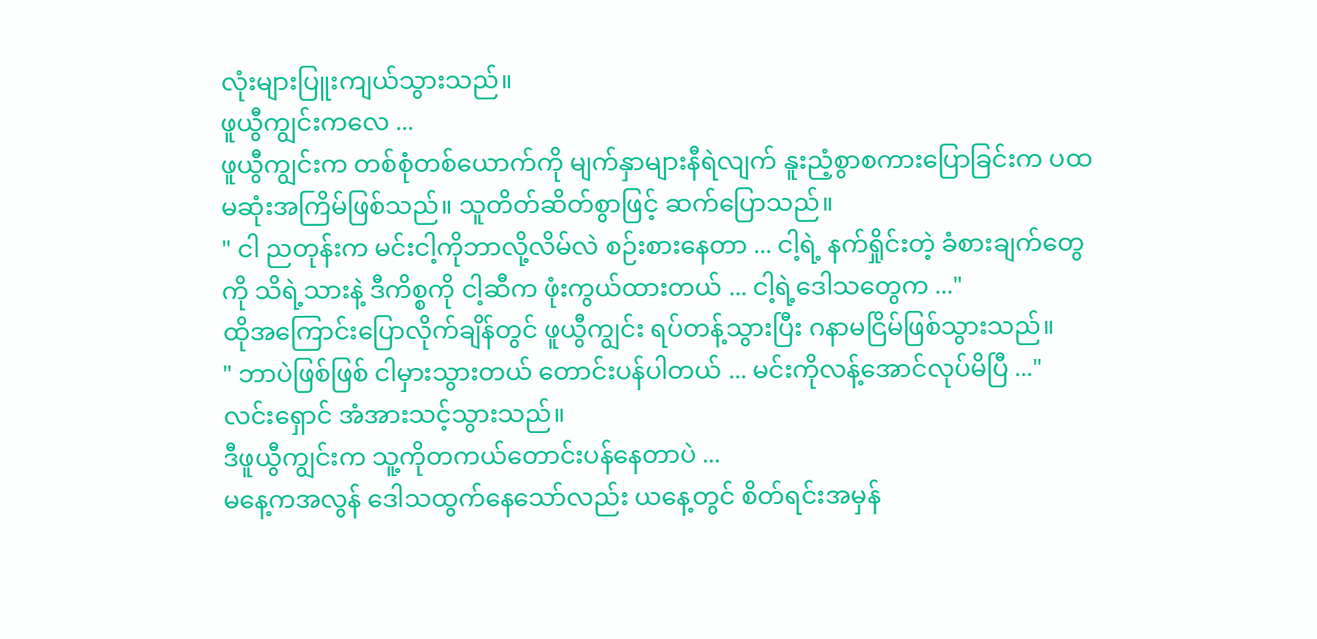လုံးများပြူးကျယ်သွားသည်။
ဖူယွီကျွင်းကလေ ...
ဖူယွီကျွင်းက တစ်စုံတစ်ယောက်ကို မျက်နှာများနီရဲလျက် နူးညံ့စွာစကားပြောခြင်းက ပထမဆုံးအကြိမ်ဖြစ်သည်။ သူတိတ်ဆိတ်စွာဖြင့် ဆက်ပြောသည်။
" ငါ ညတုန်းက မင်းငါ့ကိုဘာလို့လိမ်လဲ စဉ်းစားနေတာ ... ငါ့ရဲ့ နက်ရှိုင်းတဲ့ ခံစားချက်တွေကို သိရဲ့သားနဲ့ ဒီကိစ္စကို ငါ့ဆီက ဖုံးကွယ်ထားတယ် ... ငါ့ရဲ့ဒေါသတွေက ..."
ထိုအကြောင်းပြောလိုက်ချိန်တွင် ဖူယွီကျွင်း ရပ်တန့်သွားပြီး ဂနာမငြိမ်ဖြစ်သွားသည်။
" ဘာပဲဖြစ်ဖြစ် ငါမှားသွားတယ် တောင်းပန်ပါတယ် ... မင်းကိုလန့်အောင်လုပ်မိပြီ ..."
လင်းရှောင် အံအားသင့်သွားသည်။
ဒီဖူယွီကျွင်းက သူ့ကိုတကယ်တောင်းပန်နေတာပဲ ...
မနေ့ကအလွန် ဒေါသထွက်နေသော်လည်း ယနေ့တွင် စိတ်ရင်းအမှန်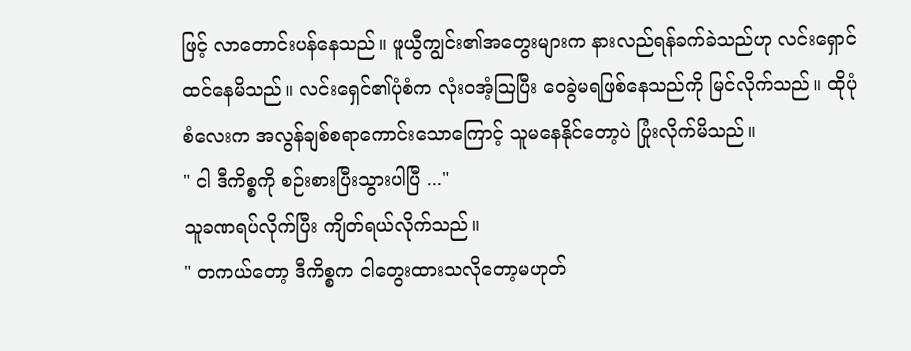ဖြင့် လာတောင်းပန်နေသည်။ ဖူယွီကျွင်း၏အတွေးများက နားလည်ရန်ခက်ခဲသည်ဟု လင်းရှောင်ထင်နေမိသည်။ လင်းရှေင်၏ပုံစံက လုံးဝအံ့ဩပြီး ဝေခွဲမရဖြစ်နေသည်ကို မြင်လိုက်သည်။ ထိုပုံစံလေးက အလွန်ချစ်စရာကောင်းသောကြောင့် သူမနေနိုင်တော့ပဲ ပြုံးလိုက်မိသည်။
" ငါ ဒီကိစ္စကို စဉ်းစားပြီးသွားပါပြီ ..."
သူခဏရပ်လိုက်ပြီး ကျိတ်ရယ်လိုက်သည်။
" တကယ်တော့ ဒီကိစ္စက ငါတွေးထားသလိုတော့မဟုတ်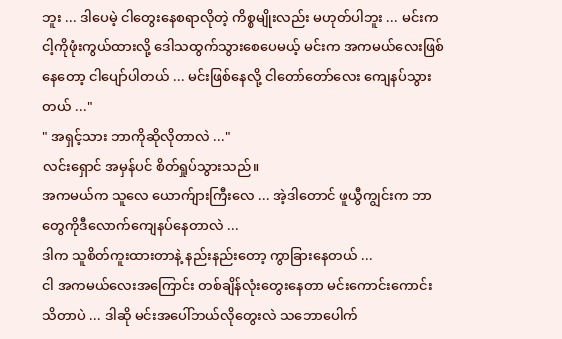ဘူး ... ဒါပေမဲ့ ငါတွေးနေစရာလိုတဲ့ ကိစ္စမျိုးလည်း မဟုတ်ပါဘူး ... မင်းက ငါ့ကိုဖုံးကွယ်ထားလို့ ဒေါသထွက်သွားစေပေမယ့် မင်းက အကမယ်လေးဖြစ်နေတော့ ငါပျော်ပါတယ် ... မင်းဖြစ်နေလို့ ငါတော်တော်လေး ကျေနပ်သွားတယ် ..."
" အရှင့်သား ဘာကိုဆိုလိုတာလဲ ..."
လင်းရှောင် အမှန်ပင် စိတ်ရှုပ်သွားသည်။
အကမယ်က သူလေ ယောက်ျားကြီးလေ ... အဲ့ဒါတောင် ဖူယွီကျွင်းက ဘာတွေကိုဒီလောက်ကျေနပ်နေတာလဲ ...
ဒါက သူစိတ်ကူးထားတာနဲ့ နည်းနည်းတော့ ကွာခြားနေတယ် ...
ငါ အကမယ်လေးအကြောင်း တစ်ချိန်လုံးတွေးနေတာ မင်းကောင်းကောင်းသိတာပဲ ... ဒါဆို မင်းအပေါ်ဘယ်လိုတွေးလဲ သဘောပေါက်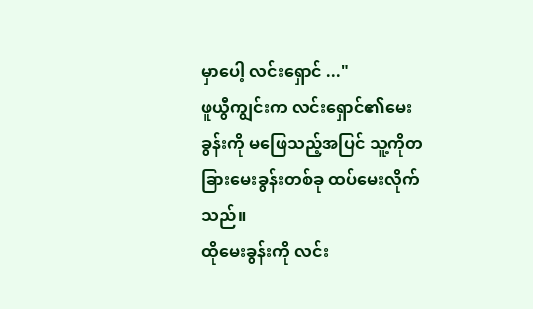မှာပေါ့ လင်းရှောင် ..."
ဖူယွီကျွင်းက လင်းရှောင်၏မေးခွန်းကို မဖြေသည့်အပြင် သူ့ကိုတခြားမေးခွန်းတစ်ခု ထပ်မေးလိုက်သည်။
ထိုမေးခွန်းကို လင်း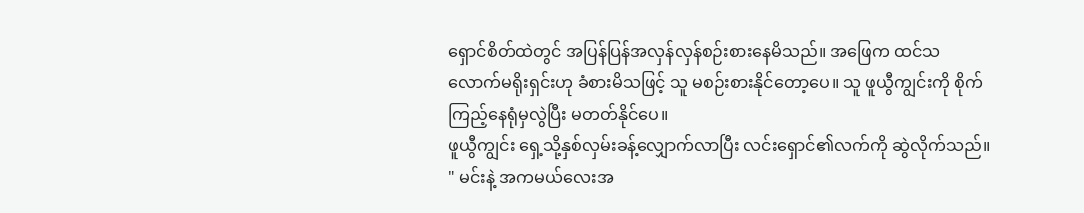ရှောင်စိတ်ထဲတွင် အပြန်ပြန်အလှန်လှန်စဉ်းစားနေမိသည်။ အဖြေက ထင်သလောက်မရိုးရှင်းဟု ခံစားမိသဖြင့် သူ မစဉ်းစားနိုင်တော့ပေ။ သူ ဖူယွီကျွင်းကို စိုက်ကြည့်နေရုံမှလွဲပြီး မတတ်နိုင်ပေ။
ဖူယွီကျွင်း ရှေ့သို့နှစ်လှမ်းခန့်လျှောက်လာပြီး လင်းရှောင်၏လက်ကို ဆွဲလိုက်သည်။
" မင်းနဲ့ အကမယ်လေးအ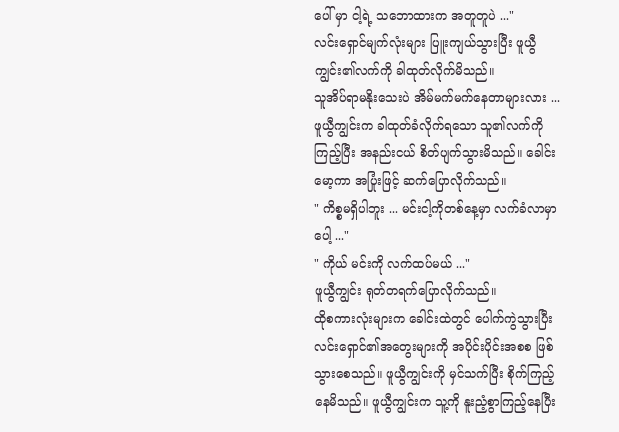ပေါ် မှာ ငါ့ရဲ့ သဘောထားက အတူတူပဲ ..."
လင်းရှောင်မျက်လုံးများ ပြူးကျယ်သွားပြီး ဖူယွီကျွင်း၏လက်ကို ခါထုတ်လိုက်မိသည်။
သူအိပ်ရာမနိုးသေးပဲ အိမ်မက်မက်နေတာများလား ...
ဖူယွီကျွင်းက ခါထုတ်ခံလိုက်ရသော သူ၏လက်ကိုကြည့်ပြီး အနည်းငယ် စိတ်ပျက်သွားမိသည်။ ခေါင်းမော့ကာ အပြုံးဖြင့် ဆက်ပြောလိုက်သည်။
" ကိစ္စမရှိပါဘူး ... မင်းငါ့ကိုတစ်နေ့မှာ လက်ခံလာမှာပေါ့ ..."
" ကိုယ် မင်းကို လက်ထပ်မယ် ..."
ဖူယွီကျွင်း ရုတ်တရက်ပြောလိုက်သည်။
ထိုစကားလုံးများက ခေါင်းထဲတွင် ပေါက်ကွဲသွားပြီး လင်းရှောင်၏အတွေးများကို အပိုင်းပိုင်းအစစ ဖြစ်သွားစေသည်။ ဖူယွီကျွင်းကို မှင်သက်ပြီး စိုက်ကြည့်နေမိသည်။ ဖူယွီကျွင်းက သူ့ကို နူးညံ့စွာကြည့်နေပြီး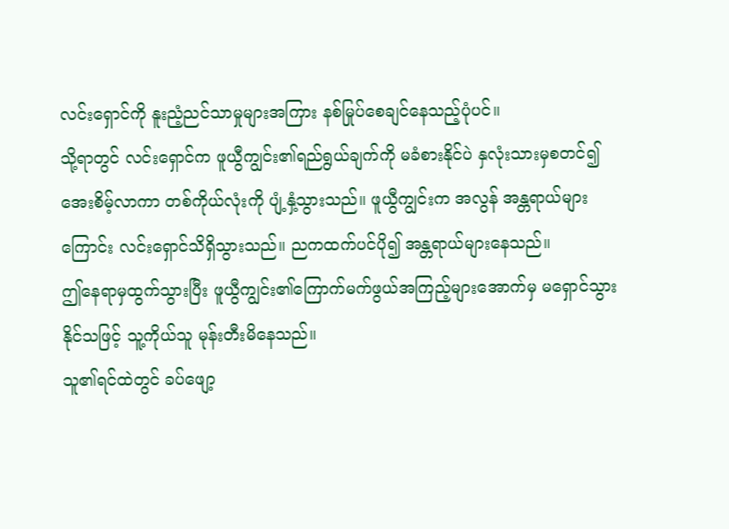လင်းရှောင်ကို နူးညံ့ညင်သာမှုများအကြား နစ်မြုပ်စေချင်နေသည့်ပုံပင်။
သို့ရာတွင် လင်းရှောင်က ဖူယွီကျွင်း၏ရည်ရွယ်ချက်ကို မခံစားနိုင်ပဲ နှလုံးသားမှစတင်၍ အေးစိမ့်လာကာ တစ်ကိုယ်လုံးကို ပျံ့နှံ့သွားသည်။ ဖူယွီကျွင်းက အလွန် အန္တရာယ်များကြောင်း လင်းရှောင်သိရှိသွားသည်။ ညကထက်ပင်ပို၍ အန္တရာယ်များနေသည်။
ဤနေရာမှထွက်သွားပြီး ဖူယွီကျွင်း၏ကြောက်မက်ဖွယ်အကြည့်များအောက်မှ မရှောင်သွားနိုင်သဖြင့် သူ့ကိုယ်သူ မုန်းတီးမိနေသည်။
သူ၏ရင်ထဲတွင် ခပ်ဖျော့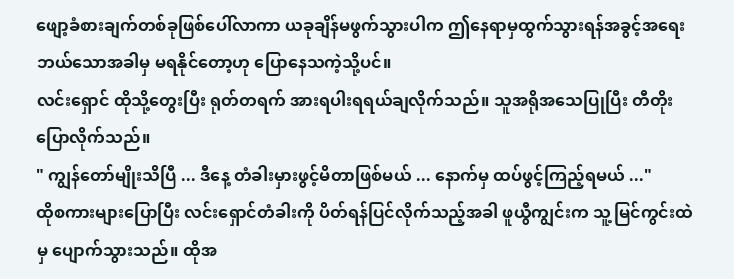ဖျော့ခံစားချက်တစ်ခုဖြစ်ပေါ်လာကာ ယခုချိန်မဖွက်သွားပါက ဤနေရာမှထွက်သွားရန်အခွင့်အရေး ဘယ်သောအခါမှ မရနိုင်တော့ဟု ပြောနေသကဲ့သို့ပင်။
လင်းရှောင် ထိုသို့တွေးပြီး ရုတ်တရက် အားရပါးရရယ်ချလိုက်သည်။ သူအရိုအသေပြုပြီး တီတိုးပြောလိုက်သည်။
" ကျွန်တော်မျိုးသိပြီ ... ဒီနေ့ တံခါးမှားဖွင့်မိတာဖြစ်မယ် ... နောက်မှ ထပ်ဖွင့်ကြည့်ရမယ် ..."
ထိုစကားများပြောပြီး လင်းရှောင်တံခါးကို ပိတ်ရန်ပြင်လိုက်သည့်အခါ ဖူယွီကျွင်းက သူ့မြင်ကွင်းထဲမှ ပျောက်သွားသည်။ ထိုအ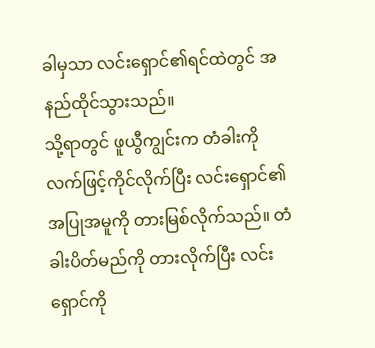ခါမှသာ လင်းရှောင်၏ရင်ထဲတွင် အနည်ထိုင်သွားသည်။
သို့ရာတွင် ဖူယွီကျွင်းက တံခါးကိုလက်ဖြင့်ကိုင်လိုက်ပြီး လင်းရှောင်၏ အပြုအမူကို တားမြစ်လိုက်သည်။ တံခါးပိတ်မည်ကို တားလိုက်ပြီး လင်းရှောင်ကို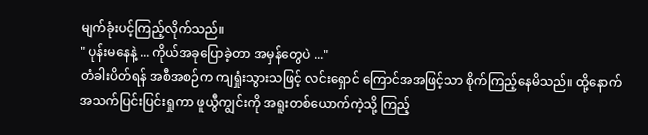မျက်ခုံးပင့်ကြည့်လိုက်သည်။
" ပုန်းမနေနဲ့ ... ကိုယ်အခုပြောခဲ့တာ အမှန်တွေပဲ ..."
တံခါးပိတ်ရန် အစီအစဉ်က ကျရှုံးသွားသဖြင့် လင်းရှောင် ကြောင်အအဖြင့်သာ စိုက်ကြည့်နေမိသည်။ ထို့နောက် အသက်ပြင်းပြင်းရှုကာ ဖူယွီကျွင်းကို အရူးတစ်ယောက်ကဲ့သို့ ကြည့်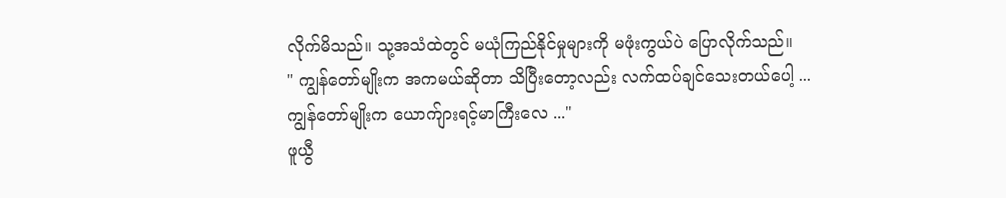လိုက်မိသည်။ သု့အသံထဲတွင် မယုံကြည်နိုင်မှုများကို မဖုံးကွယ်ပဲ ပြောလိုက်သည်။
" ကျွန်တော်မျိုးက အကမယ်ဆိုတာ သိပြီးတော့လည်း လက်ထပ်ချင်သေးတယ်ပေါ့ ... ကျွန်တော်မျိုးက ယောက်ျားရင့်မာကြီးလေ ..."
ဖူယွီ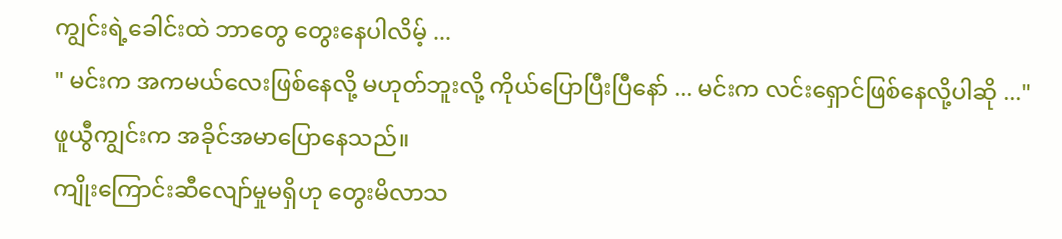ကျွင်းရဲ့ခေါင်းထဲ ဘာတွေ တွေးနေပါလိမ့် ...
" မင်းက အကမယ်လေးဖြစ်နေလို့ မဟုတ်ဘူးလို့ ကိုယ်ပြောပြီးပြီနော် ... မင်းက လင်းရှောင်ဖြစ်နေလို့ပါဆို ..."
ဖူယွီကျွင်းက အခိုင်အမာပြောနေသည်။
ကျိုးကြောင်းဆီလျော်မှုမရှိဟု တွေးမိလာသ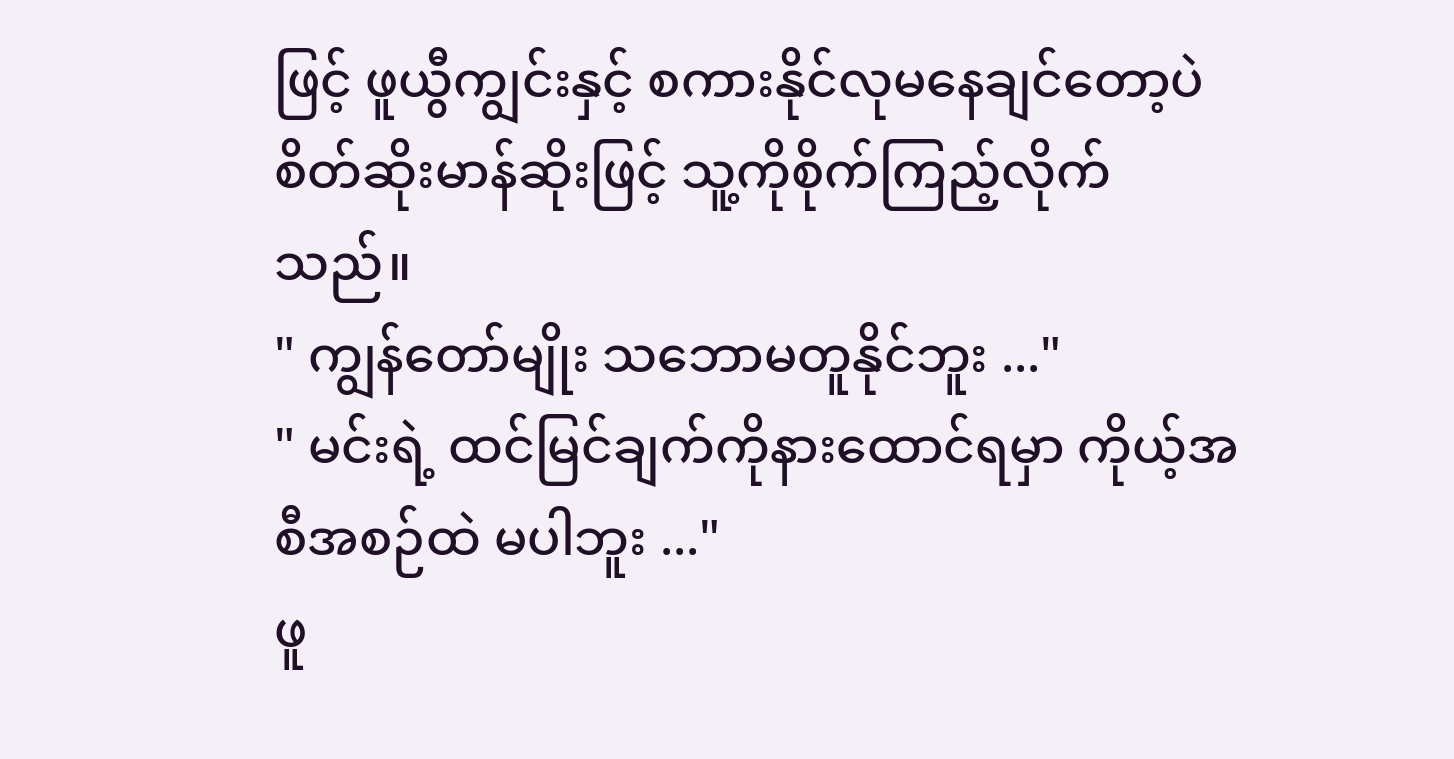ဖြင့် ဖူယွီကျွင်းနှင့် စကားနိုင်လုမနေချင်တော့ပဲ စိတ်ဆိုးမာန်ဆိုးဖြင့် သူ့ကိုစိုက်ကြည့်လိုက်သည်။
" ကျွန်တော်မျိုး သဘောမတူနိုင်ဘူး ..."
" မင်းရဲ့ ထင်မြင်ချက်ကိုနားထောင်ရမှာ ကိုယ့်အစီအစဉ်ထဲ မပါဘူး ..."
ဖူ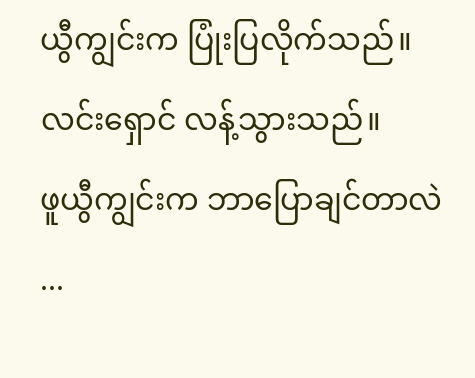ယွီကျွင်းက ပြုံးပြလိုက်သည်။
လင်းရှောင် လန့်သွားသည်။
ဖူယွီကျွင်းက ဘာပြောချင်တာလဲ ...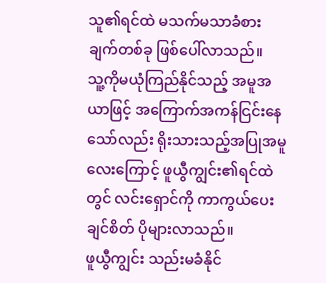သူ၏ရင်ထဲ မသက်မသာခံစားချက်တစ်ခု ဖြစ်ပေါ်လာသည်။
သူ့ကိုမယုံကြည်နိုင်သည့် အမူအယာဖြင့် အကြောက်အကန်ငြင်းနေသော်လည်း ရိုးသားသည့်အပြုအမူလေးကြောင့် ဖူယွီကျွင်း၏ရင်ထဲတွင် လင်းရှောင်ကို ကာကွယ်ပေးချင်စိတ် ပိုများလာသည်။
ဖူယွီကျွင်း သည်းမခံနိုင်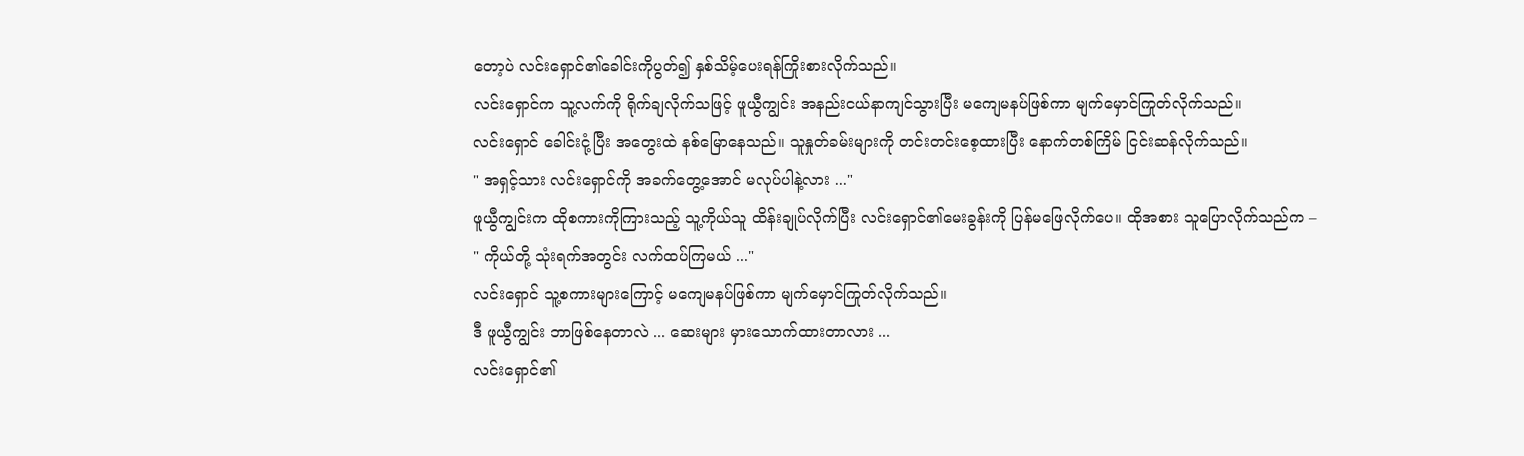တော့ပဲ လင်းရှောင်၏ခေါင်းကိုပွတ်၍ နှစ်သိမ့်ပေးရန်ကြိုးစားလိုက်သည်။
လင်းရှောင်က သူ့လက်ကို ရိုက်ချလိုက်သဖြင့် ဖူယွီကျွင်း အနည်းငယ်နာကျင်သွားပြီး မကျေမနပ်ဖြစ်ကာ မျက်မှောင်ကြုတ်လိုက်သည်။
လင်းရှောင် ခေါင်းငုံ့ပြီး အတွေးထဲ နစ်မြောနေသည်။ သူနှုတ်ခမ်းများကို တင်းတင်းစေ့ထားပြီး နောက်တစ်ကြိမ် ငြင်းဆန်လိုက်သည်။
" အရှင့်သား လင်းရှောင်ကို အခက်တွေ့အောင် မလုပ်ပါနဲ့လား ..."
ဖူယွီကျွင်းက ထိုစကားကိုကြားသည့် သူ့ကိုယ်သူ ထိန်းချုပ်လိုက်ပြီး လင်းရှောင်၏မေးခွန်းကို ပြန်မဖြေလိုက်ပေ။ ထိုအစား သူပြောလိုက်သည်က –
" ကိုယ်တို့ သုံးရက်အတွင်း လက်ထပ်ကြမယ် ..."
လင်းရှောင် သူ့စကားများကြောင့် မကျေမနပ်ဖြစ်ကာ မျက်မှောင်ကြုတ်လိုက်သည်။
ဒီ ဖူယွီကျွင်း ဘာဖြစ်နေတာလဲ ... ဆေးများ မှားသောက်ထားတာလား ...
လင်းရှောင်၏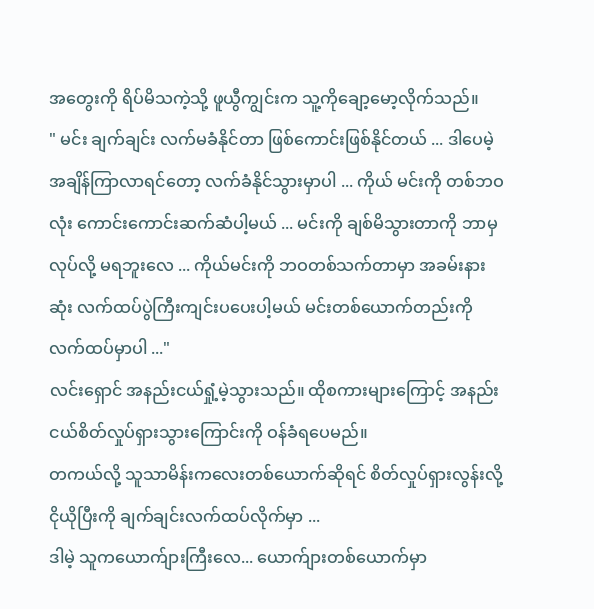အတွေးကို ရိပ်မိသကဲ့သို့ ဖူယွီကျွင်းက သူ့ကိုချော့မော့လိုက်သည်။
" မင်း ချက်ချင်း လက်မခံနိုင်တာ ဖြစ်ကောင်းဖြစ်နိုင်တယ် ... ဒါပေမဲ့ အချိန်ကြာလာရင်တော့ လက်ခံနိုင်သွားမှာပါ ... ကိုယ် မင်းကို တစ်ဘဝလုံး ကောင်းကောင်းဆက်ဆံပါ့မယ် ... မင်းကို ချစ်မိသွားတာကို ဘာမှလုပ်လို့ မရဘူးလေ ... ကိုယ်မင်းကို ဘဝတစ်သက်တာမှာ အခမ်းနားဆုံး လက်ထပ်ပွဲကြီးကျင်းပပေးပါ့မယ် မင်းတစ်ယောက်တည်းကို လက်ထပ်မှာပါ ..."
လင်းရှောင် အနည်းငယ်ရှုံ့မဲ့သွားသည်။ ထိုစကားများကြောင့် အနည်းငယ်စိတ်လှုပ်ရှားသွားကြောင်းကို ဝန်ခံရပေမည်။
တကယ်လို့ သူသာမိန်းကလေးတစ်ယောက်ဆိုရင် စိတ်လှုပ်ရှားလွန်းလို့ ငိုယိုပြီးကို ချက်ချင်းလက်ထပ်လိုက်မှာ ...
ဒါမဲ့ သူကယောက်ျားကြီးလေ... ယောက်ျားတစ်ယောက်မှာ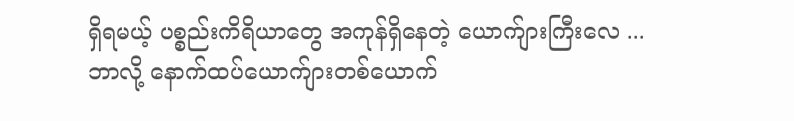ရှိရမယ့် ပစ္စည်းကိရိယာတွေ အကုန်ရှိနေတဲ့ ယောက်ျားကြီးလေ ...
ဘာလို့ နောက်ထပ်ယောက်ျားတစ်ယောက်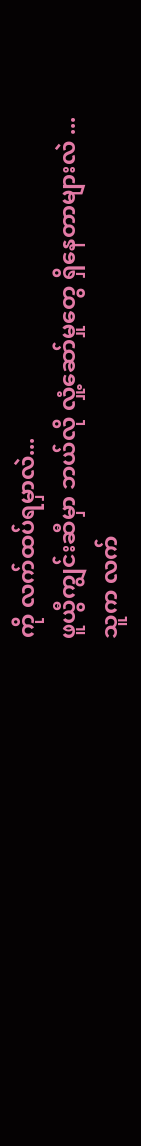ကို လက်ထပ်ရမှာလဲ...
ဖူယွီကျွင်းဆီမှာ ဘယ်လို လှုံ့ဆော်မှုတွေ ရှိနေတာများလဲ ...
သူက လက်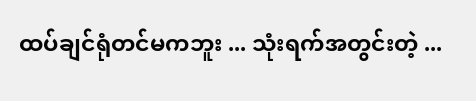ထပ်ချင်ရုံတင်မကဘူး ... သုံးရက်အတွင်းတဲ့ ...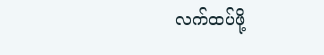လက်ထပ်ဖို့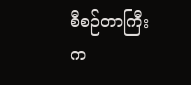စီစဉ်တာကြီးက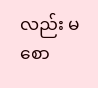လည်း မစော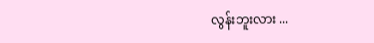လွန်းဘူးလား ...